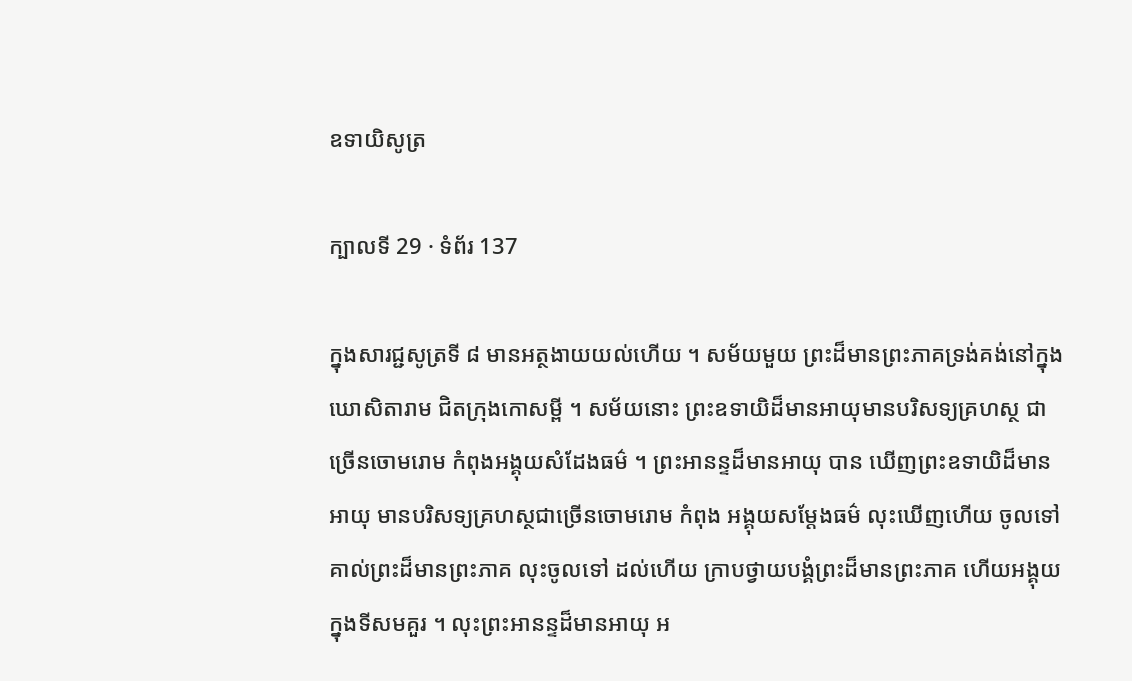ឧទាយិសូត្រ

ក្បាលទី 29 · ទំព័រ 137

ក្នុងសារជ្ជសូត្រទី ៨ មានអត្ថងាយយល់ហើយ ។ សម័យមួយ ព្រះដ៏មានព្រះភាគទ្រង់គង់នៅក្នុងឃោសិតារាម ជិតក្រុងកោសម្ពី ។ សម័យនោះ ព្រះឧទាយិដ៏មានអាយុមានបរិសទ្យគ្រហស្ថ ជាច្រើនចោមរោម កំពុងអង្គុយសំដែងធម៌ ។ ព្រះអានន្ទដ៏មានអាយុ បាន ឃើញព្រះឧទាយិដ៏មានអាយុ មានបរិសទ្យគ្រហស្ថជាច្រើនចោមរោម កំពុង អង្គុយសម្តែងធម៌ លុះឃើញហើយ ចូលទៅគាល់ព្រះដ៏មានព្រះភាគ លុះចូលទៅ ដល់ហើយ ក្រាបថ្វាយបង្គំព្រះដ៏មានព្រះភាគ ហើយអង្គុយក្នុងទីសមគួរ ។ លុះព្រះអានន្ទដ៏មានអាយុ អ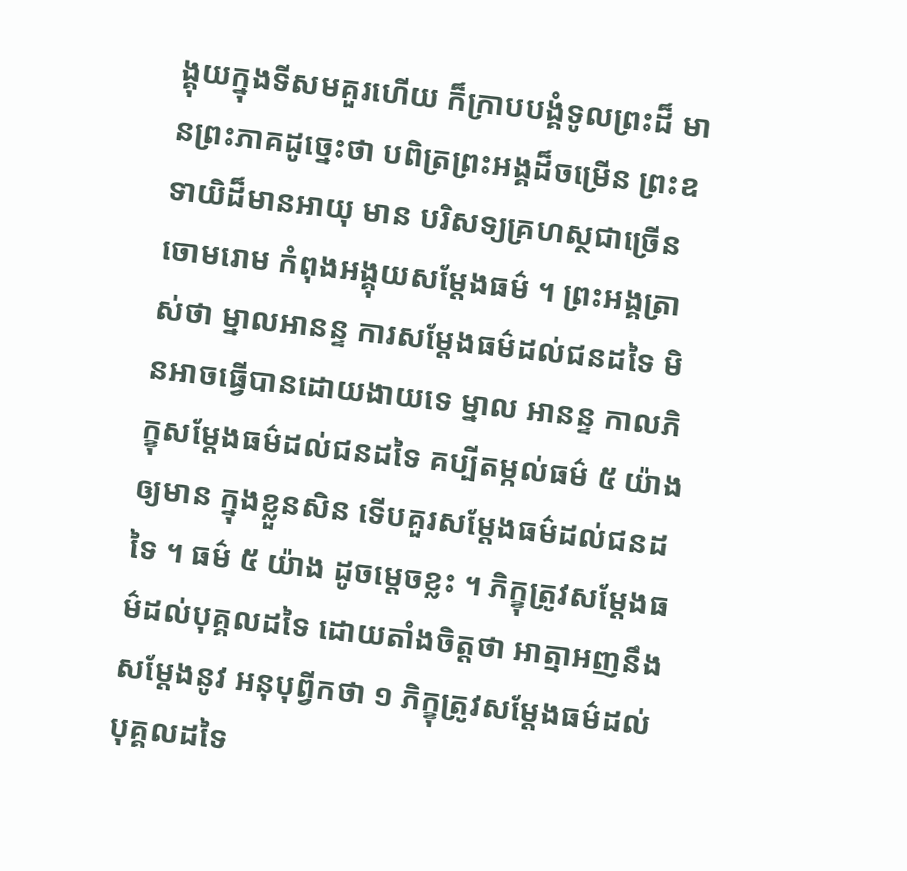ង្គុយក្នុងទីសមគួរហើយ ក៏ក្រាបបង្គំទូលព្រះដ៏ មានព្រះភាគដូច្នេះថា បពិត្រព្រះអង្គដ៏ចម្រើន ព្រះឧទាយិដ៏មានអាយុ មាន បរិសទ្យគ្រហស្ថជាច្រើនចោមរោម កំពុងអង្គុយសម្តែងធម៌ ។ ព្រះអង្គត្រាស់ថា ម្នាលអានន្ទ ការសម្តែងធម៌ដល់ជនដទៃ មិនអាចធ្វើបានដោយងាយទេ ម្នាល អានន្ទ កាលភិក្ខុសម្តែងធម៌ដល់ជនដទៃ គប្បីតម្កល់ធម៌ ៥ យ៉ាង ឲ្យមាន ក្នុងខ្លួនសិន ទើបគួរសម្តែងធម៌ដល់ជនដទៃ ។ ធម៌ ៥ យ៉ាង ដូចម្តេចខ្លះ ។ ភិក្ខុត្រូវសម្តែងធម៌ដល់បុគ្គលដទៃ ដោយតាំងចិត្តថា អាត្មាអញនឹងសម្តែងនូវ អនុបុព្វីកថា ១ ភិក្ខុត្រូវសម្តែងធម៌ដល់បុគ្គលដទៃ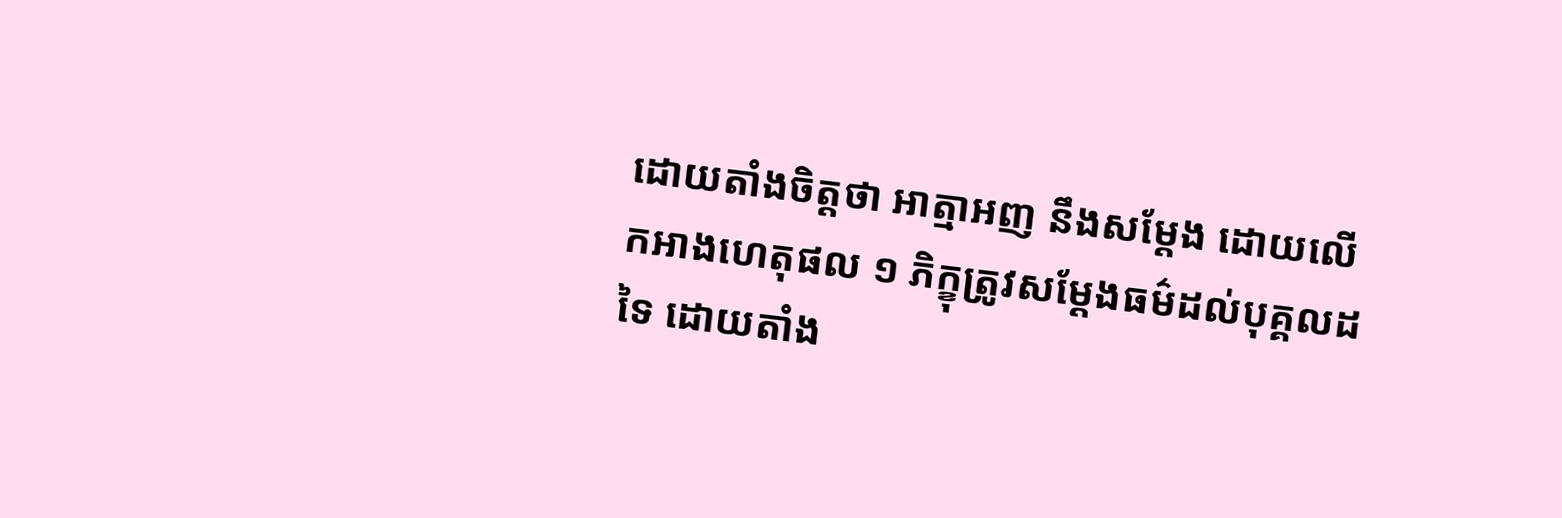ដោយតាំងចិត្តថា អាត្មាអញ នឹងសម្តែង ដោយលើកអាងហេតុផល ១ ភិក្ខុត្រូវសម្តែងធម៌ដល់បុគ្គលដទៃ ដោយតាំង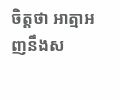ចិត្តថា អាត្មាអញនឹងស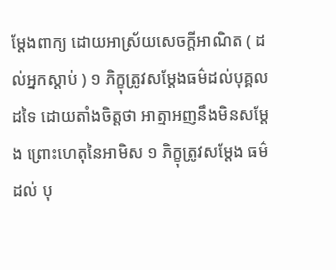ម្តែងពាក្យ ដោយអាស្រ័យសេចក្តីអាណិត ( ដល់អ្នកស្តាប់ ) ១ ភិក្ខុត្រូវសម្តែងធម៌ដល់បុគ្គលដទៃ ដោយតាំងចិត្តថា អាត្មាអញនឹងមិនសម្តែង ព្រោះហេតុនៃអាមិស ១ ភិក្ខុត្រូវសម្តែង ធម៌ដល់ បុ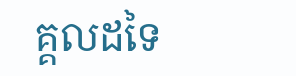គ្គលដទៃ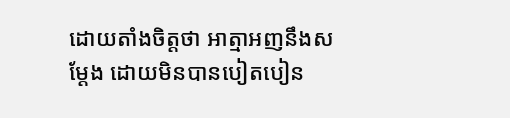ដោយតាំងចិត្តថា អាត្មាអញនឹងសម្តែង ដោយមិនបានបៀតបៀន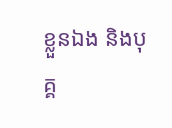ខ្លួនឯង និងបុគ្គ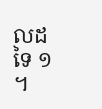លដទៃ ១ ។